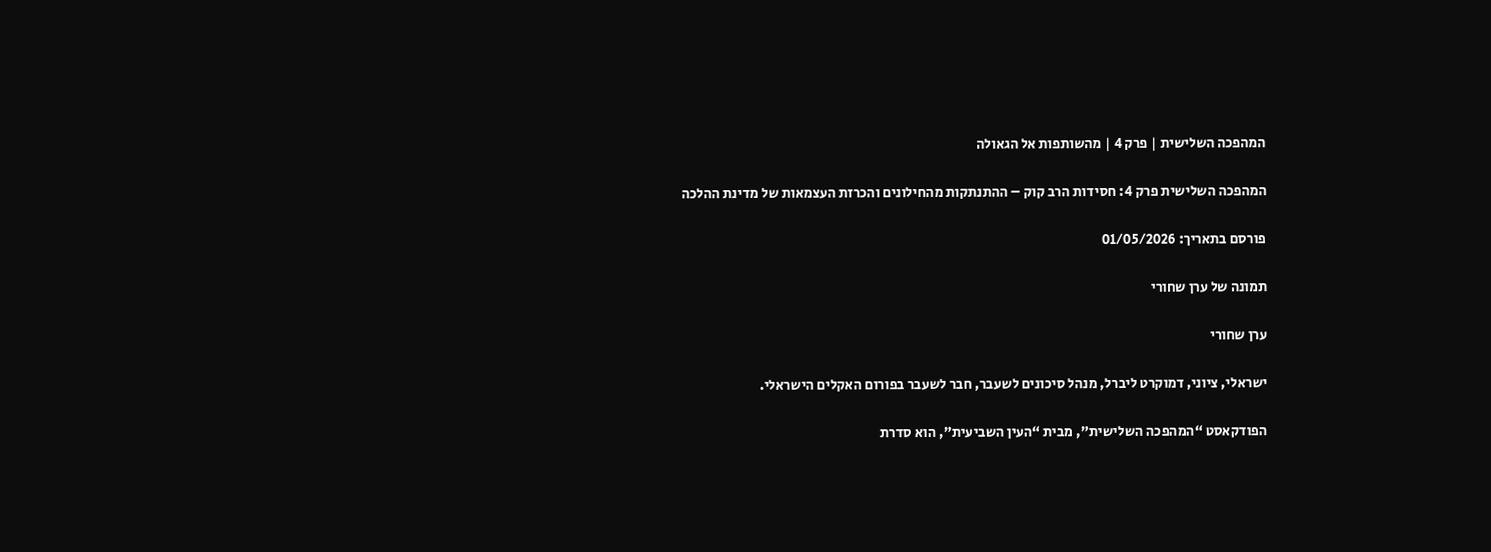המהפכה השלישית | פרק 4 | מהשותפות אל הגאולה

המהפכה השלישית פרק 4: חסידות הרב קוק – ההתנתקות מהחילונים והכרזת העצמאות של מדינת ההלכה

פורסם בתאריך: 01/05/2026

תמונה של ערן שחורי

ערן שחורי

ישראלי, ציוני, דמוקרט ליברל, מנהל סיכונים לשעבר, חבר לשעבר בפורום האקלים הישראלי.

הפודקאסט “המהפכה השלישית”, מבית “העין השביעית”, הוא סדרת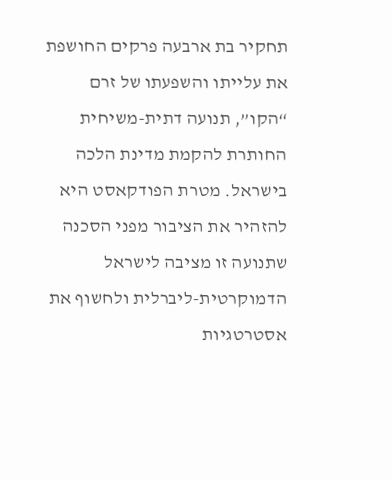תחקיר בת ארבעה פרקים החושפת את עלייתו והשפעתו של זרם “הקו”, תנועה דתית-משיחית החותרת להקמת מדינת הלכה בישראל. מטרת הפודקאסט היא להזהיר את הציבור מפני הסכנה שתנועה זו מציבה לישראל הדמוקרטית-ליברלית ולחשוף את אסטרטגיות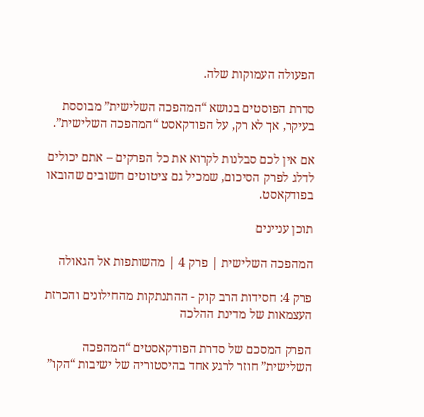הפעולה העמוקות שלה.

סדרת הפוסטים בנושא “המהפכה השלישית” מבוססת בעיקר, אך לא רק, על הפודקאסט “המהפכה השלישית”.

אם אין לכם סבלנות לקרוא את כל הפרקים – אתם יכולים לדלג לפרק הסיכום, שמכיל גם ציטוטים חשובים שהובאו בפודקאסט.

תוכן עניינים

המהפכה השלישית | פרק 4 | מהשותפות אל הגאולה

פרק 4: חסידות הרב קוק - ההתנתקות מהחילונים והכרזת העצמאות של מדינת ההלכה

הפרק המסכם של סדרת הפודקאסטים “המהפכה השלישית” חוזר לרגע אחד בהיסטוריה של ישיבות “הקו”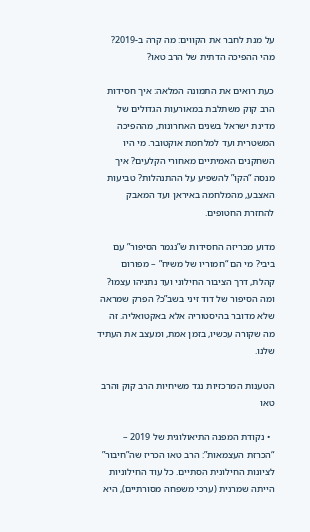על מנת לחבר את הקווים: מה קרה ב-2019? מהי ההפיכה הדתית של הרב טאו?

כעת רואים את התמונה המלאה: איך חסידות הרב קוק משתלבת במאורעות הגדולים של מדינת ישראל בשנים האחרונות, מההפיכה המשטרית ועד למלחמת אוקטובר. מי היו השחקנים האמיתיים מאחורי הקלעים? איך מנסה “הקו” להשפיע על ההתנהלות? טביעות האצבע, מהמלחמה באיראן ועד המאבק להחזרת החטופים.

מדוע מכריזה החסידות ש”נגמר הסיפור” עם ביבי? מי הם “חמוריו של משיח” – מפורום קהלת, דרך הציבור החילוני ועד נתניהו עצמו? ומה הסיפור של דוד זיני בשב”כ? הפרק שמראה שלא מדובר בהיסטוריה אלא באקטואליה. זה מה שקורה עכשיו, בזמן אמת, ומעצב את העתיד שלנו.

הטענות המרכזיות נגד משיחיות הרב קוק והרב טאו

  • נקודת המפנה התיאולוגית של 2019 – “הכרזת העצמאות”: הרב טאו הכריז שה”חיבור” לציונות החילונית הסתיים. כל עוד החילוניות הייתה שמרנית (ערכי משפחה מסורתיים), היא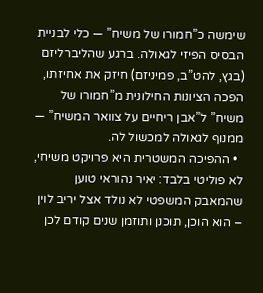שימשה כ”חמורו של משיח” — כלי לבניית הבסיס הפיזי לגאולה. ברגע שהליברליזם (בגץ, להט”ב, פמיניזם) חיזק את אחיזתו, הפכה הציונות החילונית מ”חמורו של משיח” ל”אבן ריחיים על צוואר המשיח” — ממנוף לגאולה למכשול לה.
  • ההפיכה המשטרית היא פרויקט משיחי, לא פוליטי בלבד: יאיר נהוראי טוען שהמאבק המשפטי לא נולד אצל יריב לוין – הוא הוכן, תוכנן ותוזמן שנים קודם לכן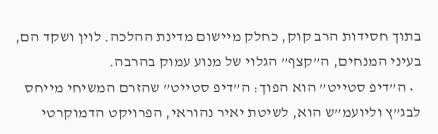בתוך חסידות הרב קוק, כחלק מיישום מדינת ההלכה. לוין ושקד הם, בעיני המנחים, ה”קצף” הגלוי של מנוע עמוק בהרבה.
  • ה”דיפ סטייט” הוא הפוך: ה”דיפ סטייט” שהזרם המשיחי מייחס לבג”ץ וליועמ”ש הוא, לשיטת יאיר נהוראי, הפרויקט הדמוקרטי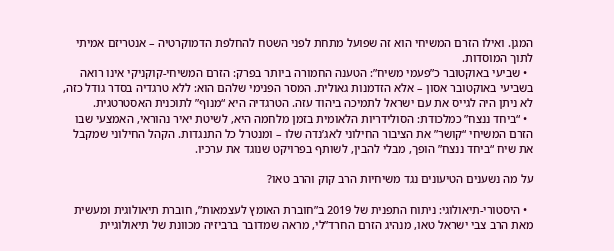המגן. ואילו הזרם המשיחי הוא זה שפועל מתחת לפני השטח להחלפת הדמוקרטיה – אנטריזם אמיתי לתוך המוסדות.
  • שביעי באוקטובר כ”פעמי משיח”: הטענה החמורה ביותר בפרק: הזרם המשיחי-קוקניקי אינו רואה בשביעי באוקטובר אסון – אלא הזדמנות גאולית. המסר הפנימי שלהם הוא: ללא טרגדיה בסדר גודל כזה, לא ניתן היה לגייס את עם ישראל לתמיכה ביהוד עזה. הטרגדיה היא “מנוף” לתוכנית האסטרטגית.
  • “ביחד ננצח” כמלכודת: הסולידריות הלאומית בזמן מלחמה היא, לשיטת יאיר נהוראי, האמצעי שבו הזרם המשיחי “קושר” את הציבור החילוני לאג’נדה שלו – ומנטרל כל התנגדות. הקהל החילוני שמקבל את שיח “ביחד ננצח” הופך, מבלי להבין, לשותף בפרויקט שנוגד את ערכיו.

על מה נשענים הטיעונים נגד משיחיות הרב קוק והרב טאו?

  • היסטורי-תיאולוגי: ניתוח התפנית של 2019 ב”חוברת האומץ לעצמאות”, חוברת תיאולוגית ומעשית מאת הרב צבי ישראל טאו, מנהיג הזרם החרד”לי, מראה שמדובר ברביזיה מכוונת של תיאולוגיית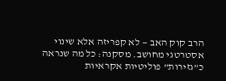הרב קוק האב — לא קפריזה אלא שינוי אסטרטגי מחושב. מסקנה: כל מה שנראה כ”גזירות” פוליטיות אקראיות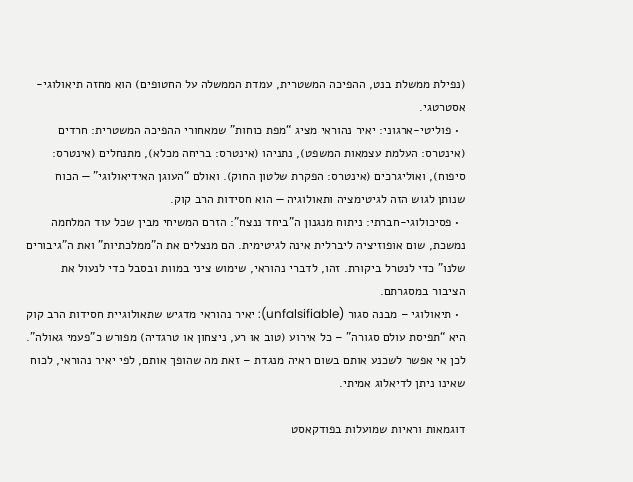(נפילת ממשלת בנט, ההפיכה המשטרית, עמדת הממשלה על החטופים) הוא מחזה תיאולוגי-אסטרטגי.
  • פוליטי-ארגוני: יאיר נהוראי מציג “מפת כוחות” שמאחורי ההפיכה המשטרית: חרדים (אינטרס: העלמת עצמאות המשפט), נתניהו (אינטרס: בריחה מכלא), מתנחלים (אינטרס: סיפוח), ואוליגרכים (אינטרס: הפקרת שלטון החוק). ואולם “העוגן האידיאולוגי” — הכוח שנותן לגוש הזה לגיטימציה ותאולוגיה — הוא חסידות הרב קוק.
  • פסיכולוגי-חברתי: ניתוח מנגנון ה”ביחד ננצח”: הזרם המשיחי מבין שכל עוד המלחמה נמשכת, שום אופוזיציה ליברלית אינה לגיטימית. הם מנצלים את ה”ממלכתיות” ואת ה”גיבורים שלנו” כדי לנטרל ביקורת. זהו, לדברי נהוראי, שימוש ציני במוות ובסבל כדי לנעול את הציבור במסגרתם.
  • תיאולוגי – מבנה סגור (unfalsifiable): יאיר נהוראי מדגיש שתאולוגיית חסידות הרב קוק היא “תפיסת עולם סגורה” – כל אירוע (טוב או רע, ניצחון או טרגדיה) מפורש כ”פעמי גאולה”. לכן אי אפשר לשכנע אותם בשום ראיה מנגדת – זאת מה שהופך אותם, לפי יאיר נהוראי, לכוח שאינו ניתן לדיאלוג אמיתי.

דוגמאות וראיות שמועלות בפודקאסט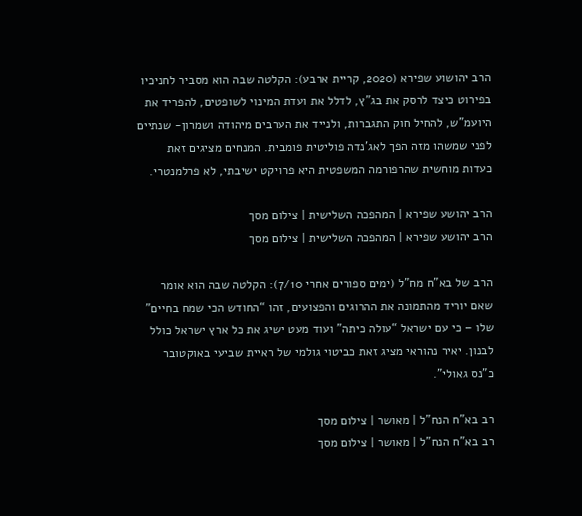הרב יהושוע שפירא (2020, קריית ארבע): הקלטה שבה הוא מסביר לחניכיו בפירוט כיצד לרסק את בג”ץ, לדלל את ועדת המינוי לשופטים, להפריד את היועמ”ש, להחיל חוק התגברות, ולנייד את הערבים מיהודה ושמרון- שנתיים לפני שמשהו מזה הפך לאג’נדה פוליטית פומבית. המנחים מציגים זאת כעדות מוחשית שהרפורמה המשפטית היא פרויקט ישיבתי, לא פרלמנטרי.

הרב יהושע שפירא | המהפכה השלישית | צילום מסך
הרב יהושע שפירא | המהפכה השלישית | צילום מסך

הרב של בא”ח מח”ל (ימים ספורים אחרי 7/10): הקלטה שבה הוא אומר שאם יוריד מהתמונה את ההרוגים והפצועים, זהו “החודש הכי שמח בחיים” שלו – כי עם ישראל “עולה כיתה” ועוד מעט ישיג את כל ארץ ישראל כולל לבנון. יאיר נהוראי מציג זאת כביטוי גולמי של ראיית שביעי באוקטובר כ”נס גאולי”.

רב בא"ח הנח"ל | מאושר | צילום מסך
רב בא"ח הנח"ל | מאושר | צילום מסך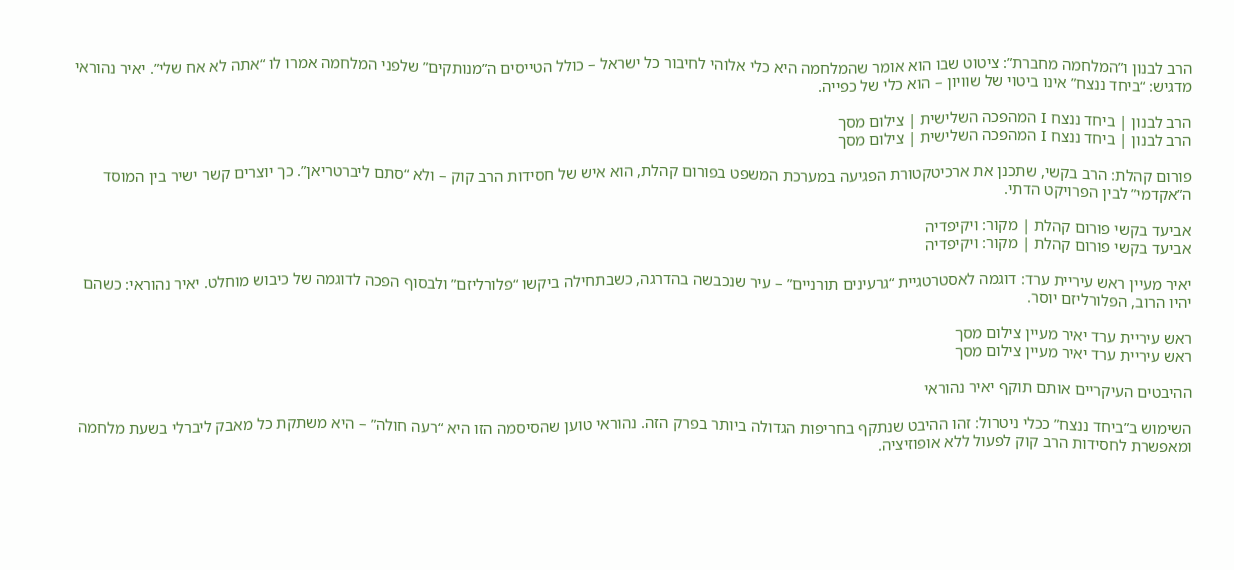הרב לבנון ו”המלחמה מחברת”: ציטוט שבו הוא אומר שהמלחמה היא כלי אלוהי לחיבור כל ישראל – כולל הטייסים ה”מנותקים” שלפני המלחמה אמרו לו “אתה לא אח שלי”. יאיר נהוראי מדגיש: “ביחד ננצח” אינו ביטוי של שוויון – הוא כלי של כפייה.

הרב לבנון | ביחד ננצח I המהפכה השלישית | צילום מסך
הרב לבנון | ביחד ננצח I המהפכה השלישית | צילום מסך

פורום קהלת: הרב בקשי, שתכנן את ארכיטקטורת הפגיעה במערכת המשפט בפורום קהלת, הוא איש של חסידות הרב קוק – ולא “סתם ליברטריאן”. כך יוצרים קשר ישיר בין המוסד ה”אקדמי” לבין הפרויקט הדתי.

אביעד בקשי פורום קהלת | מקור: ויקיפדיה
אביעד בקשי פורום קהלת | מקור: ויקיפדיה

יאיר מעיין ראש עיריית ערד: דוגמה לאסטרטגיית “גרעינים תורניים” – עיר שנכבשה בהדרגה, כשבתחילה ביקשו “פלורליזם” ולבסוף הפכה לדוגמה של כיבוש מוחלט. יאיר נהוראי: כשהם יהיו הרוב, הפלורליזם יוסר.

ראש עיריית ערד יאיר מעיין צילום מסך
ראש עיריית ערד יאיר מעיין צילום מסך

ההיבטים העיקריים אותם תוקף יאיר נהוראי

השימוש ב”ביחד ננצח” ככלי ניטרול: זהו ההיבט שנתקף בחריפות הגדולה ביותר בפרק הזה. נהוראי טוען שהסיסמה הזו היא “רעה חולה” – היא משתקת כל מאבק ליברלי בשעת מלחמה ומאפשרת לחסידות הרב קוק לפעול ללא אופוזיציה.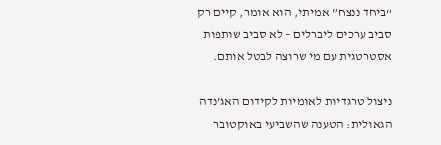“ביחד ננצח” אמיתי, הוא אומר, קיים רק סביב ערכים ליברלים – לא סביב שותפות אסטרטגית עם מי שרוצה לבטל אותם.

ניצול טרגדיות לאומיות לקידום האג’נדה הגאולית: הטענה שהשביעי באוקטובר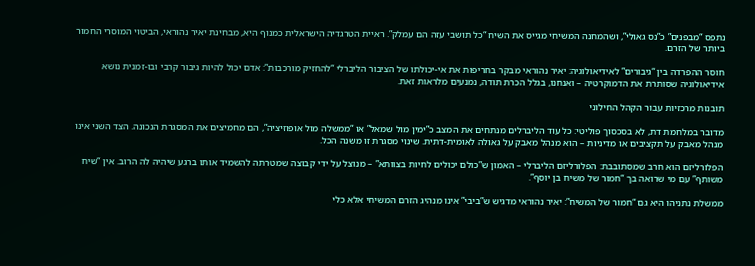נתפס “מבפנים” כ”נס גאולי”, ושהמחנה המשיחי מגייס את השיח “כל תושבי עזה הם עמלק”. ראיית הטרגדיה הישראלית כמנוף היא, מבחינת יאיר נהוראי, הביטוי המוסרי החמור ביותר של הזרם.

חוסר ההפרדה בין “גיבורים” לאידיאולוגיה: יאיר נהוראי מבקר בחריפות את אי-יכולתו של הציבור הליברלי “להחזיק מורכבות”: אדם יכול להיות גיבור קרבי ובו-זמנית נושא אידיאולוגיה שסותרת את הדמוקרטיה – ואנחנו, בגלל הכרת תודה, נמנעים מלראות זאת.

תובנות מרכזיות עבור הקהל החילוני

מדובר במלחמת דת, לא בסכסוך פוליטי: כל עוד הליברלים מנתחים את המצב כ”ימין מול שמאל” או “ממשלה מול אופוזיציה”, הם מחמיצים את המסגרת הנכונה. הצד השני אינו מנהל מאבק על תקציבים או מדיניות – הוא מנהל מאבק על גאולה לאומית-דתית. שינוי מסגרת זו משנה הכל.

הפלורליזם הוא חרב שמסתובבת: הפלורליזם הליברלי – האמון ש”כולם יכולים לחיות בצוותא” – מנוצל על ידי קבוצה שמטרתה להשמיד אותו ברגע שיהיה לה הרוב. אין “שיח משותף” עם מי שרואה בך “חמור של משיח בן יוסף”.

ממשלת נתניהו היא גם “חמור של המשיח”: יאיר נהוראי מדגיש ש”ביבי” אינו מנהיג הזרם המשיחי אלא כלי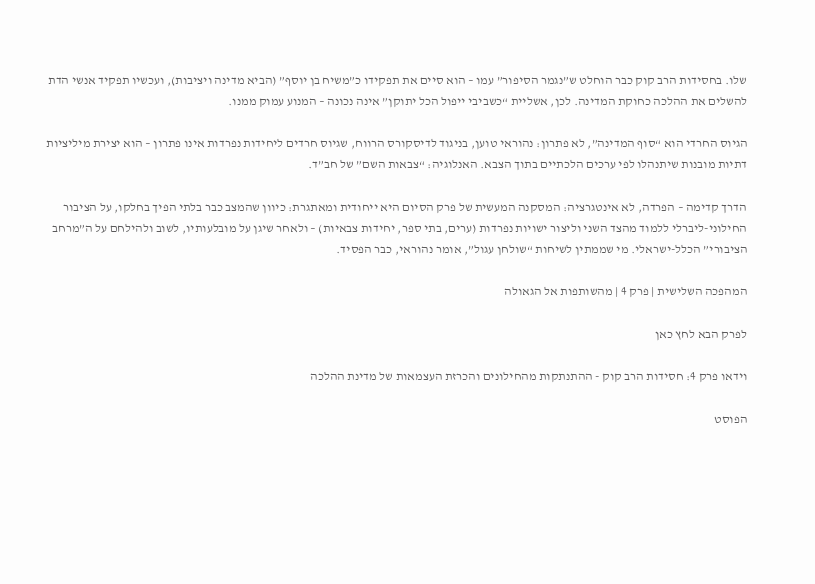שלו. בחסידות הרב קוק כבר הוחלט ש”נגמר הסיפור” עמו – הוא סיים את תפקידו כ”משיח בן יוסף” (הביא מדינה ויציבות), ועכשיו תפקיד אנשי הדת להשלים את ההלכה כחוקת המדינה. לכן, אשליית “כשביבי ייפול הכל יתוקן” אינה נכונה – המנוע עמוק ממנו.

הגיוס החרדי הוא “סוף המדינה”, לא פתרון: נהוראי טוען, בניגוד לדיסקורס הרווח, שגיוס חרדים ליחידות נפרדות אינו פתרון – הוא יצירת מיליציות דתיות מובנות שיתנהלו לפי ערכים הלכתיים בתוך הצבא. האנלוגיה: “צבאות השם” של חב”ד.

הדרך קדימה – הפרדה, לא אינטגרציה: המסקנה המעשית של פרק הסיום היא ייחודית ומאתגרת: כיוון שהמצב כבר בלתי הפיך בחלקו, על הציבור החילוני-ליברלי ללמוד מהצד השני וליצור ישויות נפרדות (ערים, בתי ספר, יחידות צבאיות) – ולאחר שיגן על מובלעותיו, לשוב ולהילחם על ה”מרחב הציבורי” הכלל-ישראלי. מי שממתין לשיחות “שולחן עגול”, אומר נהוראי, כבר הפסיד.

המהפכה השלישית | פרק 4 | מהשותפות אל הגאולה

לפרק הבא לחץ כאן

וידאו פרק 4: חסידות הרב קוק - ההתנתקות מהחילונים והכרזת העצמאות של מדינת ההלכה

הפוסט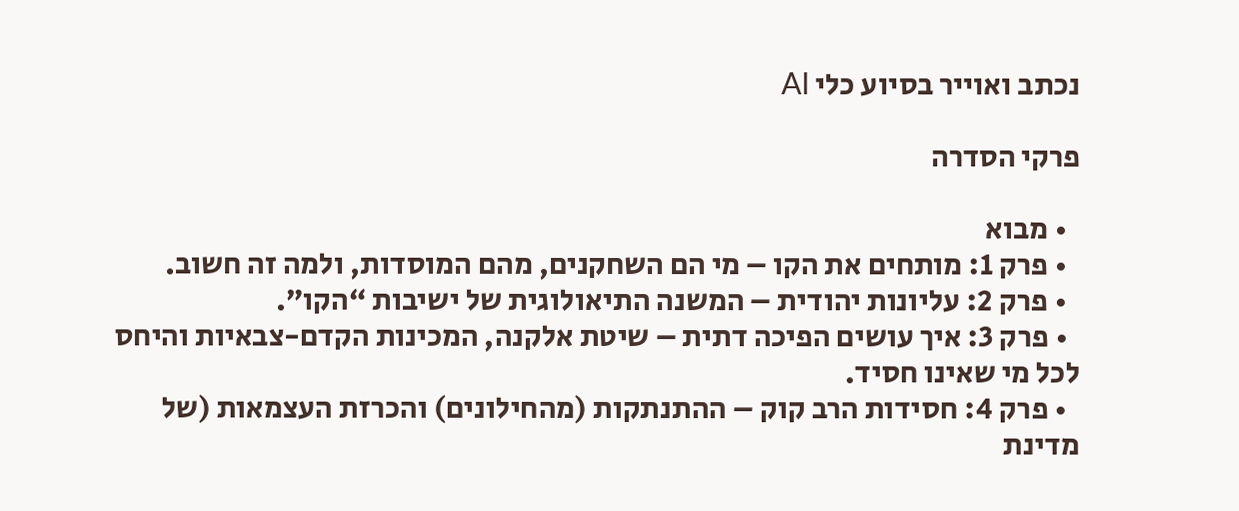נכתב ואוייר בסיוע כלי AI

פרקי הסדרה

  • מבוא
  • פרק 1: מותחים את הקו – מי הם השחקנים, מהם המוסדות, ולמה זה חשוב.
  • פרק 2: עליונות יהודית – המשנה התיאולוגית של ישיבות “הקו”.
  • פרק 3: איך עושים הפיכה דתית – שיטת אלקנה, המכינות הקדם-צבאיות והיחס לכל מי שאינו חסיד.
  • פרק 4: חסידות הרב קוק – ההתנתקות (מהחילונים) והכרזת העצמאות (של מדינת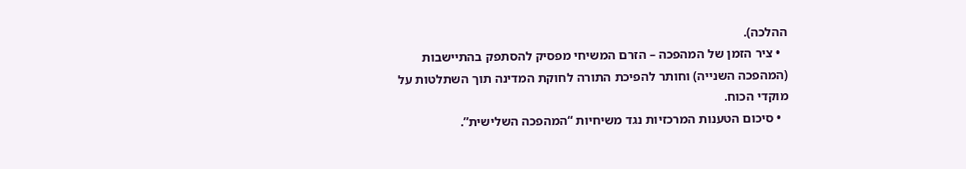ההלכה).
  • ציר הזמן של המהפכה – הזרם המשיחי מפסיק להסתפק בהתיישבות (המהפכה השנייה) וחותר להפיכת התורה לחוקת המדינה תוך השתלטות על מוקדי הכוח.
  • סיכום הטענות המרכזיות נגד משיחיות “המהפכה השלישית”.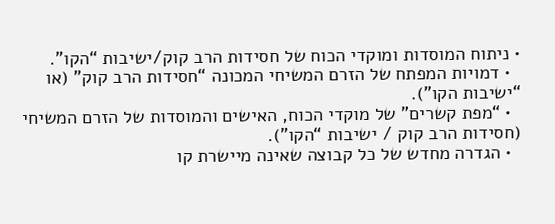• ניתוח המוסדות ומוקדי הכוח של חסידות הרב קוק/ישיבות “הקו”.
  • דמויות המפתח של הזרם המשיחי המכונה “חסידות הרב קוק” (או “ישיבות הקו”).
  • “מפת קשרים” של מוקדי הכוח, האישים והמוסדות של הזרם המשיחי (חסידות הרב קוק / ישיבות “הקו”).
  • הגדרה מחדש של כל קבוצה שאינה מיישרת קו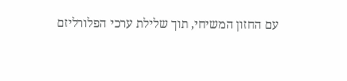עם החזון המשיחי, תוך שלילת ערכי הפלורליזם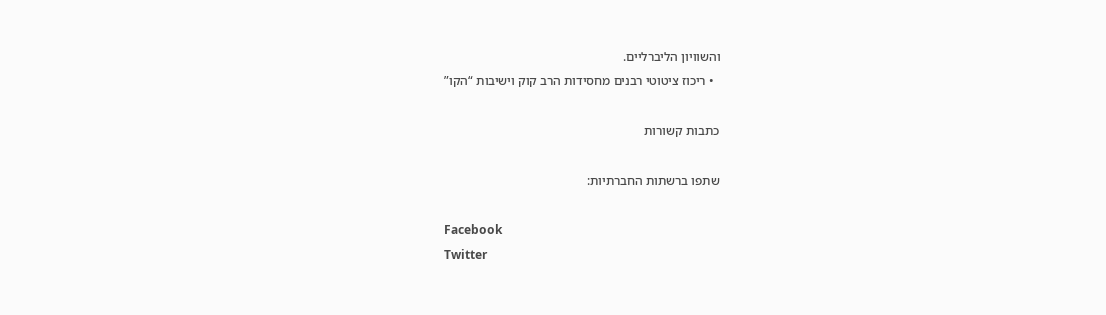והשוויון הליברליים.
  • ריכוז ציטוטי רבנים מחסידות הרב קוק וישיבות “הקו”

כתבות קשורות

שתפו ברשתות החברתיות:

Facebook
Twitter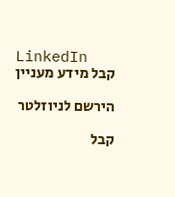LinkedIn
קבל מידע מעניין

הירשם לניוזלטר

קבל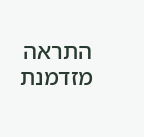התראה מזדמנת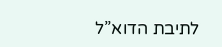לתיבת הדוא”ל